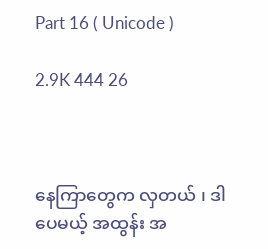Part 16 ( Unicode )

2.9K 444 26



နေကြာတွေက လှတယ် ၊ ဒါပေမယ့် အထွန်း အ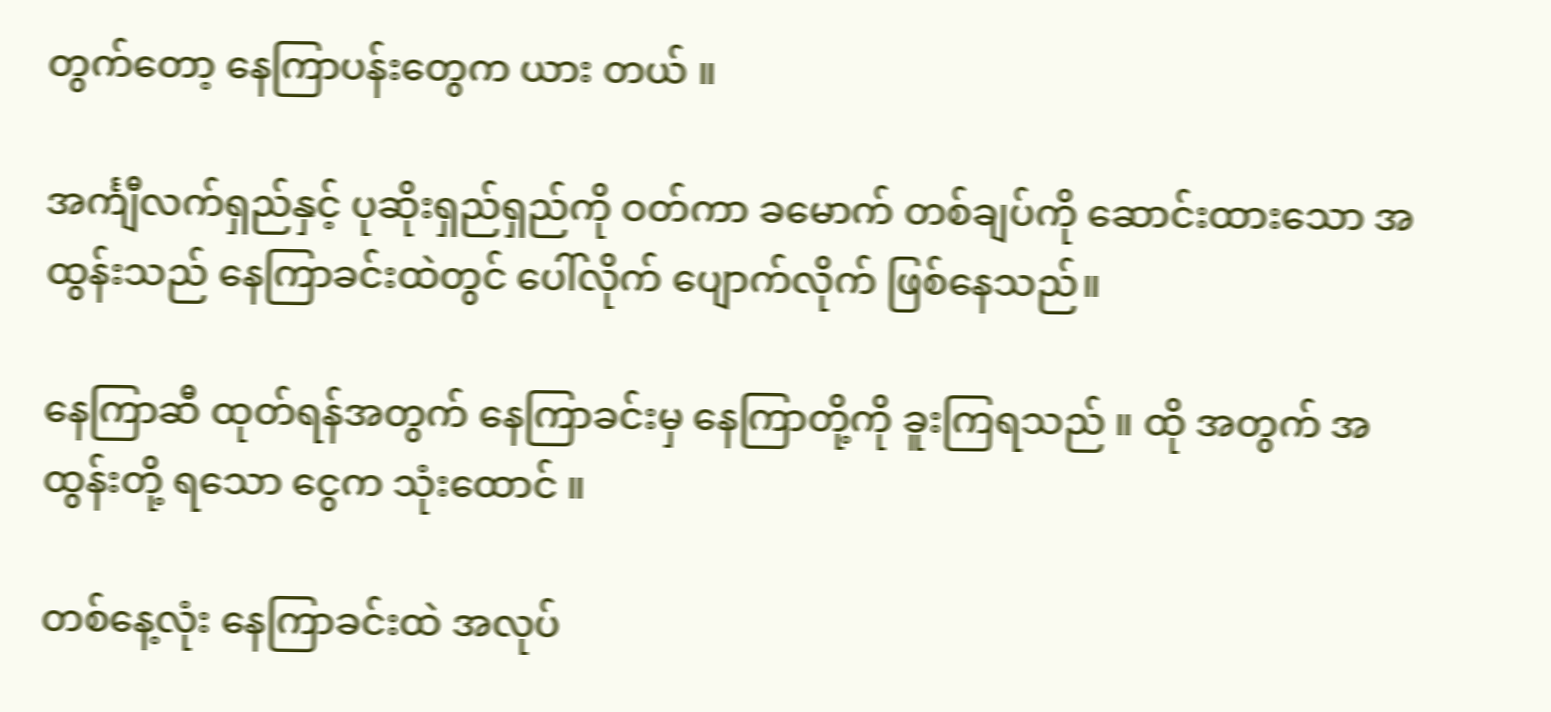တွက်တော့ နေကြာပန်းတွေက ယား တယ် ။

အင်္ကျီလက်ရှည်နှင့် ပုဆိုးရှည်ရှည်ကို ဝတ်ကာ ခမောက် တစ်ချပ်ကို ဆောင်းထားသော အထွန်းသည် နေကြာခင်းထဲတွင် ပေါ်လိုက် ပျောက်လိုက် ဖြစ်နေသည်။

နေကြာ‌ဆီ ထုတ်ရန်အတွက် နေကြာခင်းမှ နေကြာတို့ကို ခူးကြရသည် ။ ထို အတွက် အထွန်းတို့ ရသော ငွေက သုံးထောင် ။

တစ်နေ့လုံး နေကြာခင်းထဲ အလုပ်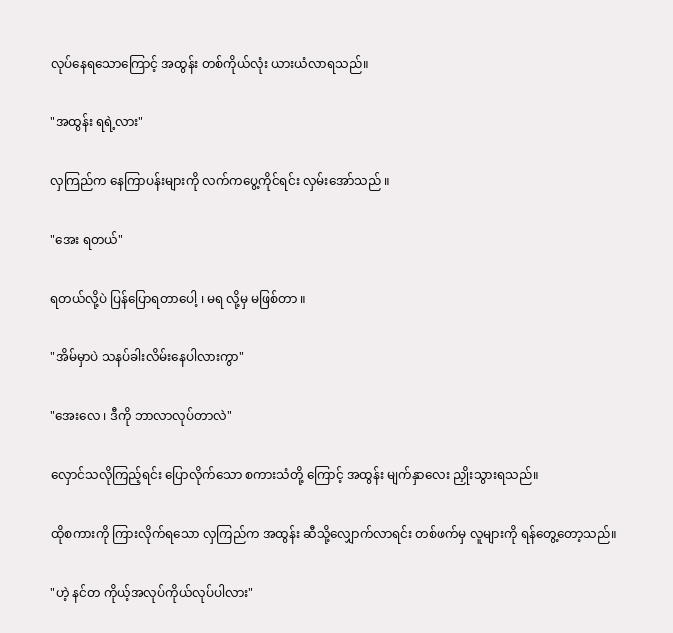လုပ်နေရသောကြောင့် အထွန်း တစ်ကိုယ်လုံး ယားယံလာရသည်။

"အထွန်း ရရဲ့လား"

လှကြည်က နေကြာပန်းများကို လက်ကပွေ့ကိုင်ရင်း လှမ်းအော်သည် ။

"အေး ရတယ်"

ရတယ်လို့ပဲ ပြန်ပြောရတာပေါ့ ၊ မရ လို့မှ မဖြစ်တာ ။

"အိမ်မှာပဲ သနပ်ခါးလိမ်းနေပါလားကွာ"

"အေးလေ ၊ ဒီကို ဘာလာလုပ်တာလဲ"

လှောင်သလိုကြည့်ရင်း ပြောလိုက်သော စကားသံတို့ ကြောင့် အထွန်း မျက်နှာလေး ညှိုးသွားရသည်။

ထိုစကားကို ကြားလိုက်ရသော လှကြည်က အထွန်း ဆီသို့လျှောက်လာရင်း တစ်ဖက်မှ လူများကို ရန်တွေ့တော့သည်။

"ဟဲ့ နင်တ ကိုယ့်အလုပ်ကိုယ်လုပ်ပါလား"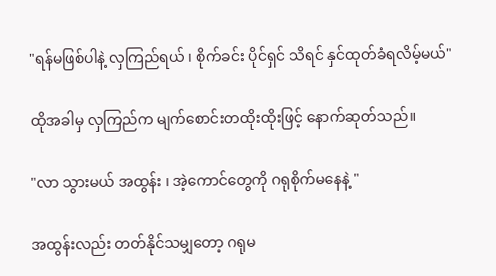"ရန်မဖြစ်ပါနဲ့ လှကြည်ရယ် ၊ စိုက်ခင်း ပိုင်ရှင် သိရင် နှင်ထုတ်ခံရလိမ့်မယ်"

ထိုအခါမှ လှကြည်က မျက်စောင်းတထိုးထိုးဖြင့် နောက်ဆုတ်သည်။

"လာ သွားမယ် အထွန်း ၊ အဲ့ကောင်တွေကို ဂရုစိုက်မနေနဲ့ "

အထွန်းလည်း တတ်နိုင်သမျှတော့ ဂရုမ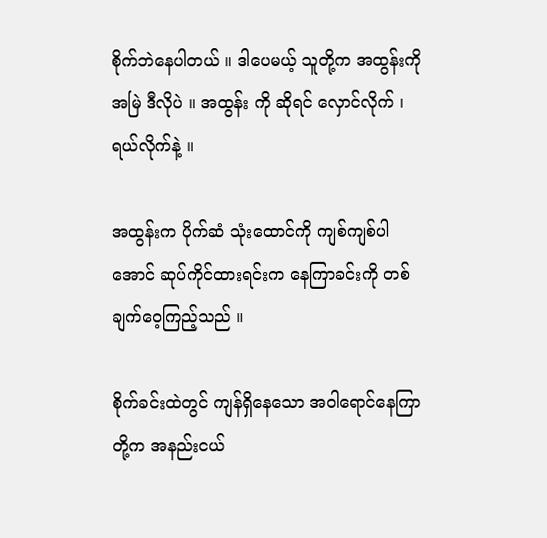စိုက်ဘဲနေပါတယ် ။ ဒါပေမယ့် သူတို့က အထွန်းကို အမြဲ ဒီလိုပဲ ။ အထွန်း ကို ဆိုရင် လှောင်လိုက် ၊ ရယ်လိုက်နဲ့ ။

အထွန်းက ပိုက်ဆံ သုံးထောင်ကို ကျစ်ကျစ်ပါအောင် ဆုပ်ကိုင်ထားရင်းက နေကြာခင်းကို တစ်ချက်ဝေ့ကြည့်သည် ။

စိုက်ခင်းထဲတွင် ကျန်ရှိနေသော အဝါရောင်နေကြာတို့က အနည်းငယ်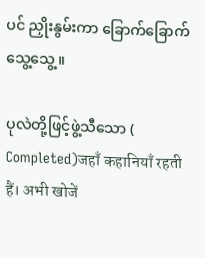ပင် ညှိုးနွမ်းကာ ခြောက်ခြောက်သွေ့သွေ့ ။

ပုလဲတို့ဖြင့်ဖွဲ့သီသော ( Completed)जहाँ कहानियाँ रहती हैं। अभी खोजें